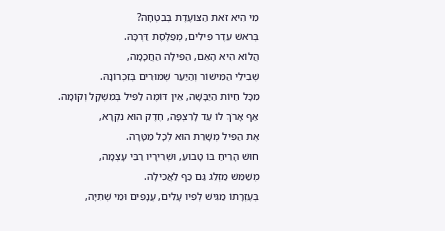מִי הִיא זֹאת הַצּוֹעֶדֶת בְּבִטְחָה?
בְּרֹאשׁ עֵדֶר פִּילִים, מְפַלֶּסֶת דַּרְכָּהּ.
הֲלוֹא הִיא הָאֵם, הַפִּילָה הַחֲכָמָה,
שְׁבִילֵי הַמִּישׁוֹר וְהַיַּעַר שְׁמוּרִים בְּזִכְרוֹנָהּ.
מִכָּל חַיּוֹת הַיַּבָּשָׁה, אֵין דּוֹמֶה לַפִּיל בְּמִשְׁקָל וְקוֹמָה.
אַף אָרֹךְ לוֹ עַד לָרִצְפָּה, חֶדֶק הוּא נִקְרָא,
אֶת הַפִּיל מְשָׁרֵת הוּא לְכָל מַטָּרָה.
חוּשׁ הָרֵיחַ בּוֹ טָבוּעַ, וּשְׁרִירָיו רַבֵּי עָצְמָה,
מְשַׁמֵּשׁ מַזְלֵג גַּם כַּף לַאֲכִילָה.
בְּעֶזְרָתוֹ מַגִּישׁ לְפִיו עָלִים, עֲנָפִים וּמֵי שְׁתִיָּה,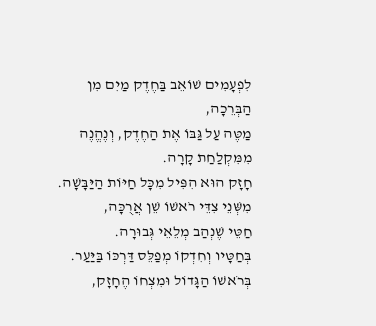לִפְעָמִים שׁוֹאֵב בַּחֶדֶק מַיִם מִן הַבְּרֵכָה,
מַטֶּה עַל גַּבּוֹ אֶת הַחֶדֶק, וְנֶהֱנֶה מִמִּקְלַחַת קָרָה.
חָזָק הוּא הִפִּיל מִכָּל חַיּוֹת הַיַּבָּשָׁה.
מִשְּׁנֵי צִדֵּי רֹאשׁוֹ שֵׁן אֲרֻכָּה,
חַטֵּי שֶׁנְהַב מְלֵאֵי גְּבוּרָה.
בְּחַטָּיו וְחִדְקוֹ מְפַלֵּס דַּרְכּוֹ בַּיַּעַר.
בְּרֹאשׁוֹ הַגָּדוֹל וּמִצְחוֹ הֶחָזָק,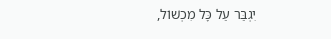יִגְבַּר עַל כָּל מִכְשׁוֹל,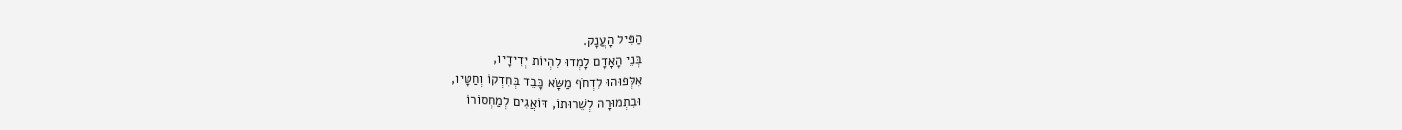הַפִּיל הָעֲנָק.
בְּנֵי הָאָדָם לָמְדוּ לִהְיוֹת יְדִידָיו,
אִלְּפוּהוּ לִדְחֹף מַשָּׂא כָּבֵד בְּחִדְקוֹ וְחַטָּיו,
וּבִתְמוּרָה לְשֵׁרוּתוֹ, דּוֹאֲגִים לְמַחְסוֹרוֹ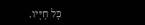כָּל חַיָּיו.